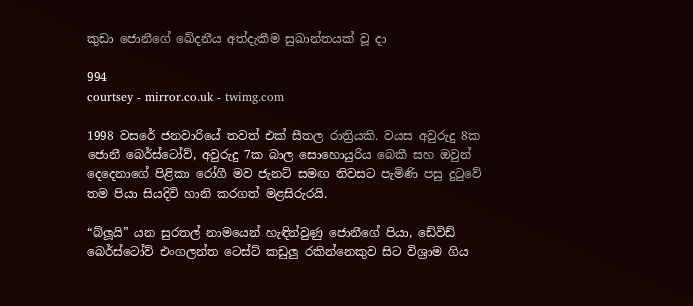කුඩා ජොනීගේ ඛේදනීය අත්දැකීම සුඛාන්තයක් වූ දා

994
courtsey - mirror.co.uk - twimg.com

1998 වසරේ ජනවාරියේ තවත් එක් සීතල රාත්‍රියකි. වයස අවුරුදු 8ක ජොනී බෙර්ස්ටෝව්, අවුරුදු 7ක බාල සොහොයුරිය බෙකී සහ ඔවුන් දෙදෙනාගේ පිළිකා රෝගී මව ජැනට් සමඟ නිවසට පැමිණි පසු දුටුවේ තම පියා සියදිවි හානි කරගත් මළසිරුරයි.

“බ්ලූයි” යන සුරතල් නාමයෙන් හැඳින්වුණු ජොනීගේ පියා, ඩේවිඩ් බෙර්ස්ටෝව් එංගලන්ත ටෙස්ට් කඩුලු රකින්නෙකුව සිට විශ්‍රාම ගිය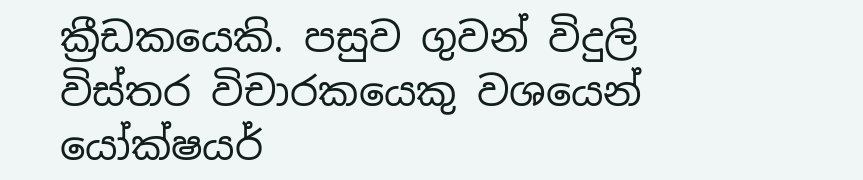ක්‍රීඩකයෙකි. පසුව ගුවන් විදුලි විස්තර විචාරකයෙකු වශයෙන් යෝක්ෂයර්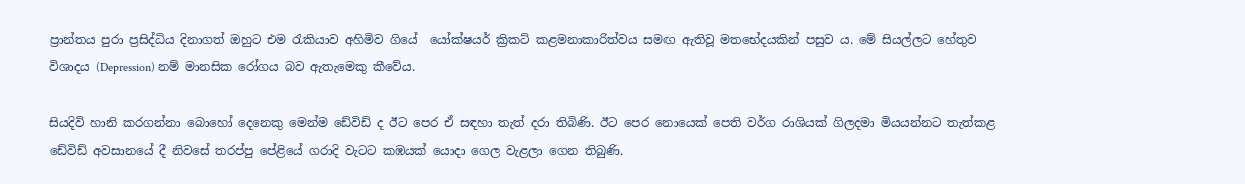ප්‍රාන්තය පුරා ප්‍රසිද්ධිය දිනාගත් ඔහුට එම රැකියාව අහිමිව ගියේ  යෝක්ෂයර් ක්‍රිකට් කළමනාකාරිත්වය සමඟ ඇතිවූ මතභේදයකින් පසුව ය. මේ සියල්ලට හේතුව විශාදය (Depression) නම් මානසික රෝගය බව ඇතැමෙකු කීවේය.

සියදිවි හානි කරගන්නා බොහෝ දෙනෙකු මෙන්ම ඩේවිඩ් ද ඊට පෙර ඒ සඳහා තැත් දරා තිබිණි. ඊට පෙර නොයෙක් පෙති වර්ග රාශියක් ගිලදමා මියයන්නට තැත්කළ ඩේවිඩ් අවසානයේ දී නිවසේ තරප්පු පේළියේ ගරාදි වැටට කඹයක් යොදා ගෙල වැළලා ගෙන තිබුණි.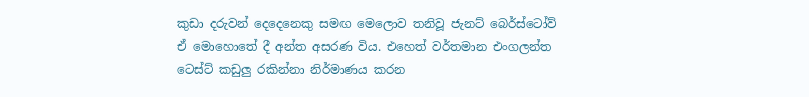කුඩා දරුවන් දෙදෙනෙකු සමඟ මෙලොව තනිවූ ජැනට් බෙර්ස්ටෝව් ඒ මොහොතේ දී අන්ත අසරණ විය. එහෙත් වර්තමාන එංගලන්ත ටෙස්ට් කඩුලු රකින්නා නිර්මාණය කරන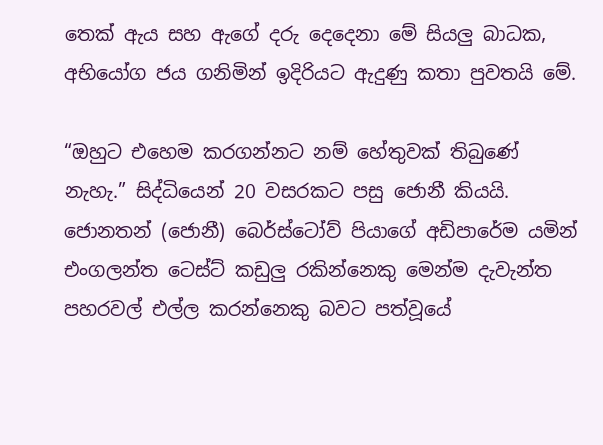තෙක් ඇය සහ ඇගේ දරු දෙදෙනා මේ සියලු බාධක, අභියෝග ජය ගනිමින් ඉදිරියට ඇදුණු කතා පුවතයි මේ.

“ඔහුට එහෙම කරගන්නට නම් හේතුවක් තිබුණේ නැහැ.” සිද්ධියෙන් 20 වසරකට පසු ජොනී කියයි. ජොනතන් (ජොනී) බෙර්ස්ටෝව් පියාගේ අඩිපාරේම යමින් එංගලන්ත ටෙස්ට් කඩුලු රකින්නෙකු මෙන්ම දැවැන්ත පහරවල් එල්ල කරන්නෙකු බවට පත්වූයේ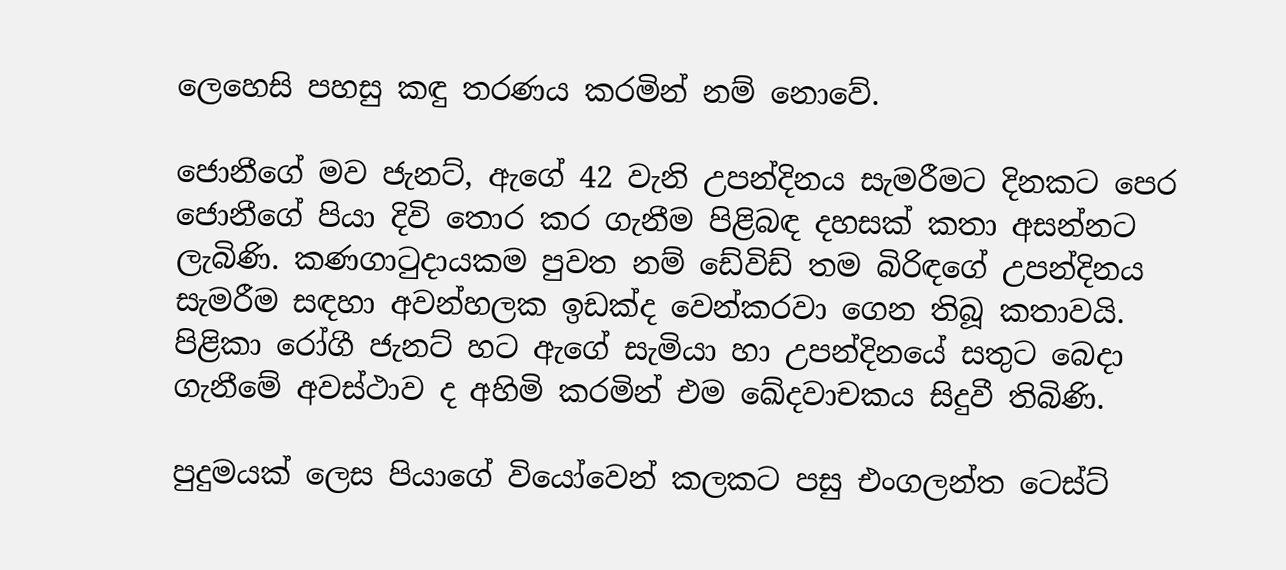ලෙහෙසි පහසු කඳු තරණය කරමින් නම් නොවේ.

ජොනීගේ මව ජැනට්, ඇගේ 42 වැනි උපන්දිනය සැමරීමට දිනකට පෙර ජොනීගේ පියා දිවි තොර කර ගැනීම පිළිබඳ දහසක් කතා අසන්නට ලැබිණි. කණගාටුදායකම පුවත නම් ඩේවිඩ් තම බිරිඳගේ උපන්දිනය සැමරීම සඳහා අවන්හලක ඉඩක්ද වෙන්කරවා ගෙන තිබූ කතාවයි. පිළිකා රෝගී ජැනට් හට ඇගේ සැමියා හා උපන්දිනයේ සතුට බෙදා ගැනීමේ අවස්ථාව ද අහිමි කරමින් එම ඛේදවාචකය සිදුවී තිබිණි.

පුදුමයක් ලෙස පියාගේ වියෝවෙන් කලකට පසු එංගලන්ත ටෙස්ට්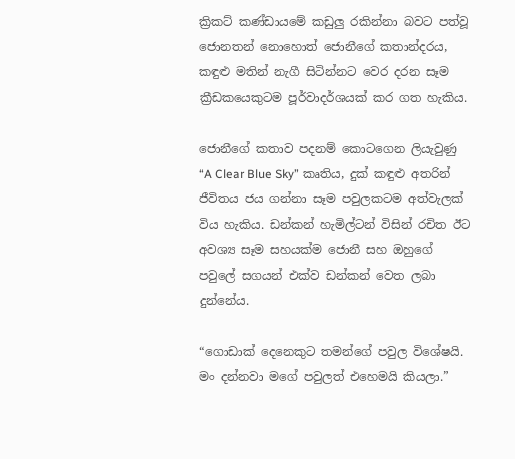ක්‍රිකට් කණ්ඩායමේ කඩුලු රකින්නා බවට පත්වූ ජොනතන් නොහොත් ජොනීගේ කතාන්දරය, කඳුළු මතින් නැගී සිටින්නට වෙර දරන සෑම ක්‍රීඩකයෙකුටම පූර්වාදර්ශයක් කර ගත හැකිය.

ජොනීගේ කතාව පදනම් කොටගෙන ලියැවුණු “A Clear Blue Sky” කෘතිය, දුක් කඳුළු අතරින් ජීවිතය ජය ගන්නා සෑම පවුලකටම අත්වැලක් විය හැකිය. ඩන්කන් හැමිල්ටන් විසින් රචිත ඊට අවශ්‍ය සෑම සහයක්ම ජොනී සහ ඔහුගේ පවුලේ සගයන් එක්ව ඩන්කන් වෙත ලබා දුන්නේය.

“ගොඩාක් දෙනෙකුට තමන්ගේ පවුල විශේෂයි. මං දන්නවා මගේ පවුලත් එහෙමයි කියලා.”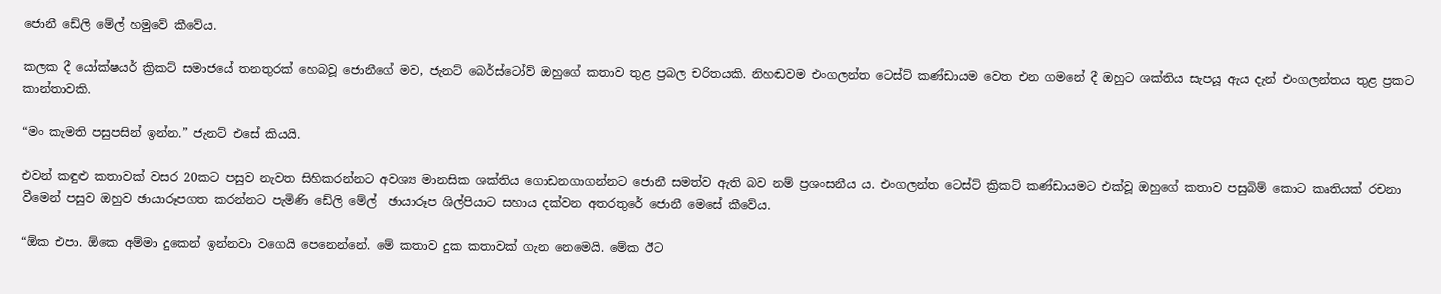ජොනී ඩේලි මේල් හමුවේ කීවේය.

කලක දී යෝක්ෂයර් ක්‍රිකට් සමාජයේ තනතුරක් හෙබවූ ජොනීගේ මව, ජැනට් බෙර්ස්ටෝව් ඔහුගේ කතාව තුළ ප්‍රබල චරිතයකි. නිහඬවම එංගලන්ත ටෙස්ට් කණ්ඩායම වෙත එන ගමනේ දී ඔහුට ශක්තිය සැපයූ ඇය දැන් එංගලන්තය තුළ ප්‍රකට කාන්තාවකි.

“මං කැමති පසුපසින් ඉන්න.” ජැනට් එසේ කියයි.

එවන් කඳුළු කතාවක් වසර 20කට පසුව නැවත සිහිකරන්නට අවශ්‍ය මානසික ශක්තිය ගොඩනගාගන්නට ජොනී සමත්ව ඇති බව නම් ප්‍රශංසනීය ය. එංගලන්ත ටෙස්ට් ක්‍රිකට් කණ්ඩායමට එක්වූ ඔහුගේ කතාව පසුබිම් කොට කෘතියක් රචනා වීමෙන් පසුව ඔහුව ඡායාරූපගත කරන්නට පැමිණි ඩේලි මේල්  ඡායාරූප ශිල්පියාට සහාය දක්වන අතරතුරේ ජොනී මෙසේ කීවේය.

“ඕක එපා. ඕකෙ අම්මා දුකෙන් ඉන්නවා වගෙයි පෙනෙන්නේ. මේ කතාව දුක කතාවක් ගැන නෙමෙයි. මේක ඊට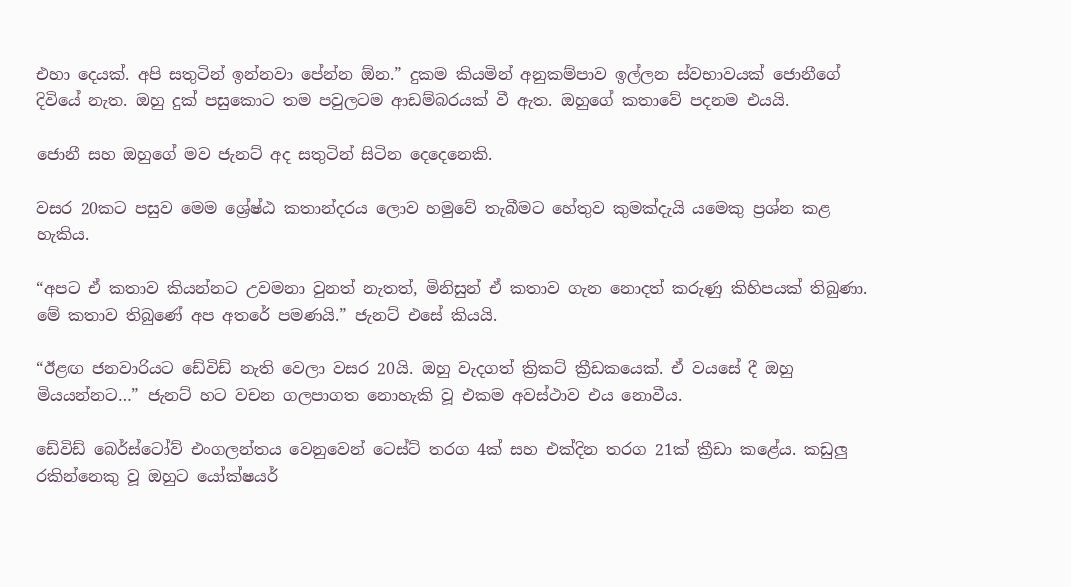එහා දෙයක්. අපි සතුටින් ඉන්නවා පේන්න ඕන.” දුකම කියමින් අනුකම්පාව ඉල්ලන ස්වභාවයක් ජොනීගේ දිවියේ නැත. ඔහු දුක් පසුකොට තම පවුලටම ආඩම්බරයක් වී ඇත. ඔහුගේ කතාවේ පදනම එයයි.

ජොනී සහ ඔහුගේ මව ජැනට් අද සතුටින් සිටින දෙදෙනෙකි.

වසර 20කට පසුව මෙම ශ්‍රේෂ්ඨ කතාන්දරය ලොව හමුවේ තැබීමට හේතුව කුමක්දැයි යමෙකු ප්‍රශ්න කළ හැකිය.

“අපට ඒ කතාව කියන්නට උවමනා වුනත් නැතත්, මිනිසුන් ඒ කතාව ගැන නොදත් කරුණු කිහිපයක් තිබුණා. මේ කතාව තිබුණේ අප අතරේ පමණයි.” ජැනට් එසේ කියයි.

“ඊළඟ ජනවාරියට ඩේවිඩ් නැති වෙලා වසර 20යි. ඔහු වැදගත් ක්‍රිකට් ක්‍රීඩකයෙක්. ඒ වයසේ දී ඔහු මියයන්නට…” ජැනට් හට වචන ගලපාගත නොහැකි වූ එකම අවස්ථාව එය නොවීය.

ඩේවිඩ් බෙර්ස්ටෝව් එංගලන්තය වෙනුවෙන් ටෙස්ට් තරග 4ක් සහ එක්දින තරග 21ක් ක්‍රීඩා කළේය. කඩුලු රකින්නෙකු වූ ඔහුට යෝක්ෂයර්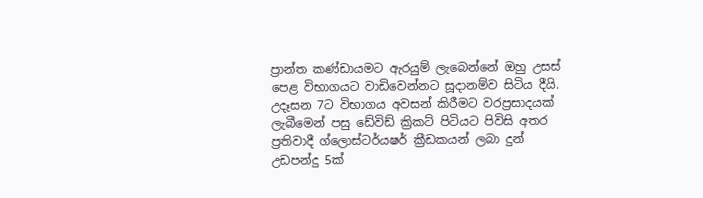ප්‍රාන්ත කණ්ඩායමට ඇරයුම් ලැබෙන්නේ ඔහු උසස් පෙළ විභාගයට වාඩිවෙන්නට සූදානම්ව සිටිය දීයි. උදෑසන 7ට විභාගය අවසන් කිරීමට වරප්‍රසාදයක් ලැබීමෙන් පසු ඩේවිඩ් ක්‍රිකට් පිටියට පිවිසි අතර ප්‍රතිවාදී ග්ලොස්ටර්යෂර් ක්‍රීඩකයන් ලබා දුන් උඩපන්දු 5ක්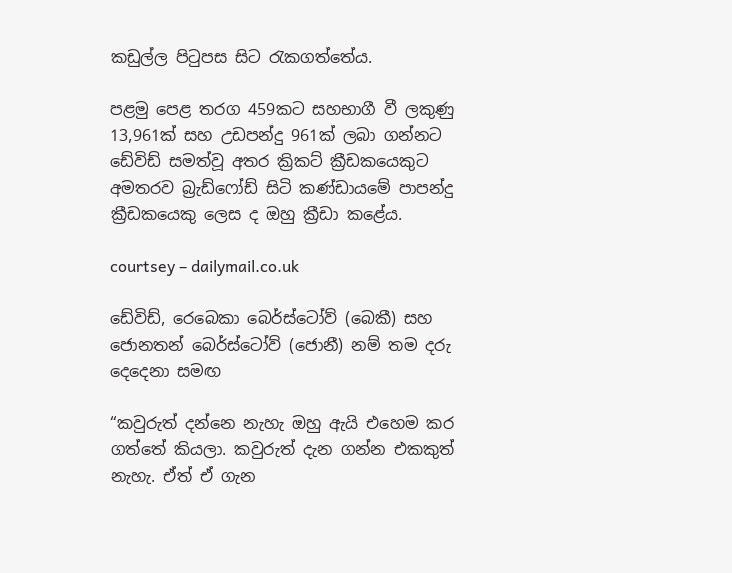කඩුල්ල පිටුපස සිට රැකගත්තේය.

පළමු පෙළ තරග 459කට සහභාගී වී ලකුණු 13,961ක් සහ උඩපන්දු 961ක් ලබා ගන්නට ඩේවිඩ් සමත්වූ අතර ක්‍රිකට් ක්‍රීඩකයෙකුට අමතරව බ්‍රැඩ්ෆෝඩ් සිටි කණ්ඩායමේ පාපන්දු ක්‍රීඩකයෙකු ලෙස ද ඔහු ක්‍රීඩා කළේය.

courtsey – dailymail.co.uk

ඩේවිඩ්, රෙබෙකා බෙර්ස්ටෝව් (බෙකී) සහ ජොනතන් බෙර්ස්ටෝව් (ජොනී) නම් තම දරු දෙදෙනා සමඟ

“කවුරුත් දන්නෙ නැහැ ඔහු ඇයි එහෙම කර ගත්තේ කියලා. කවුරුත් දැන ගන්න එකකුත් නැහැ. ඒත් ඒ ගැන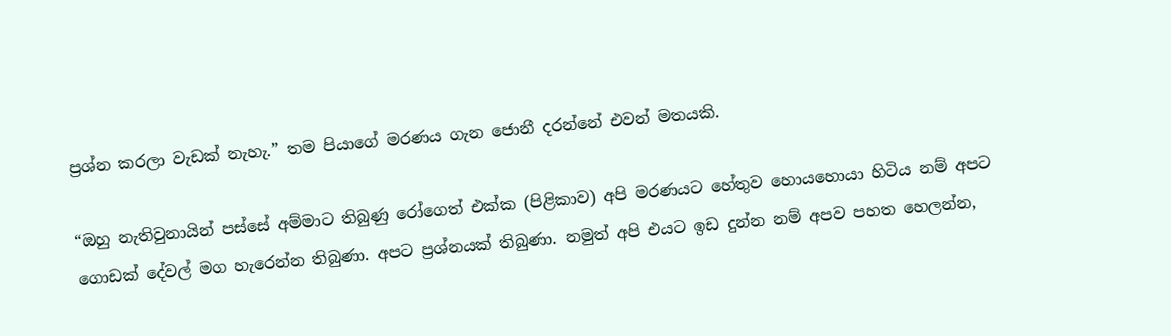ප්‍රශ්න කරලා වැඩක් නැහැ.” තම පියාගේ මරණය ගැන ජොනී දරන්නේ එවන් මතයකි.

“ඔහු නැතිවුනායින් පස්සේ අම්මාට තිබුණු රෝගෙත් එක්ක (පිළිකාව) අපි මරණයට හේතුව හොයහොයා හිටිය නම් අපට ගොඩක් දේවල් මග හැරෙන්න තිබුණා. අපට ප්‍රශ්නයක් තිබුණා. නමුත් අපි එයට ඉඩ දුන්න නම් අපව පහත හෙලන්න,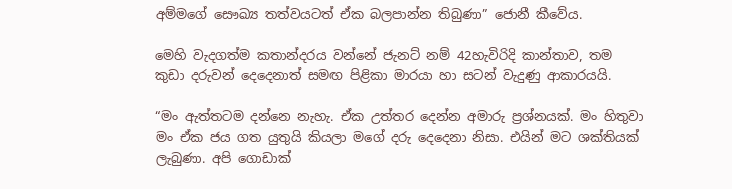අම්මගේ සෞඛ්‍ය තත්වයටත් ඒක බලපාන්න තිබුණා” ජොනී කීවේය.

මෙහි වැදගත්ම කතාන්දරය වන්නේ ජැනට් නම් 42හැවිරිදි කාන්තාව, තම කුඩා දරුවන් දෙදෙනාත් සමඟ පිළිකා මාරයා හා සටන් වැදුණු ආකාරයයි.

“මං ඇත්තටම දන්නෙ නැහැ. ඒක උත්තර දෙන්න අමාරු ප්‍රශ්නයක්. මං හිතුවා මං ඒක ජය ගත යුතුයි කියලා මගේ දරු දෙදෙනා නිසා. එයින් මට ශක්තියක් ලැබුණා. අපි ගොඩාක්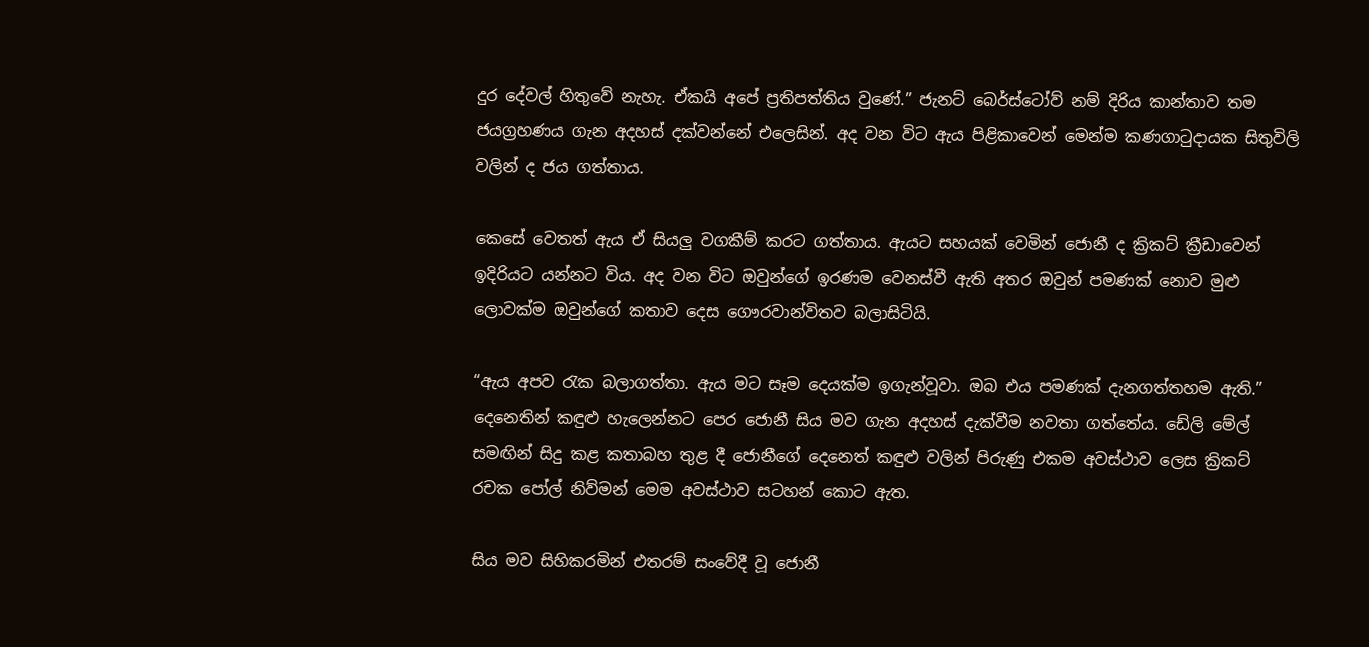දුර දේවල් හිතුවේ නැහැ. ඒකයි අපේ ප්‍රතිපත්තිය වුණේ.” ජැනට් බෙර්ස්ටෝව් නම් දිරිය කාන්තාව තම ජයග්‍රහණය ගැන අදහස් දක්වන්නේ එලෙසින්. අද වන විට ඇය පිළිකාවෙන් මෙන්ම කණගාටුදායක සිතුවිලි වලින් ද ජය ගත්තාය.

කෙසේ වෙතත් ඇය ඒ සියලු වගකීම් කරට ගත්තාය. ඇයට සහයක් වෙමින් ජොනී ද ක්‍රිකට් ක්‍රීඩාවෙන් ඉදිරියට යන්නට විය. අද වන විට ඔවුන්ගේ ඉරණම වෙනස්වී ඇති අතර ඔවුන් පමණක් නොව මුළු ලොවක්ම ඔවුන්ගේ කතාව දෙස ගෞරවාන්විතව බලාසිටියි.

“ඇය අපව රැක බලාගත්තා. ඇය මට සෑම දෙයක්ම ඉගැන්වූවා. ඔබ එය පමණක් දැනගත්තහම ඇති.” දෙනෙතින් කඳුළු හැලෙන්නට පෙර ජොනී සිය මව ගැන අදහස් දැක්වීම නවතා ගත්තේය. ඩේලි මේල් සමඟින් සිදු කළ කතාබහ තුළ දී ජොනීගේ දෙනෙත් කඳුළු වලින් පිරුණු එකම අවස්ථාව ලෙස ක්‍රිකට් රචක පෝල් නිව්මන් මෙම අවස්ථාව සටහන් කොට ඇත.

සිය මව සිහිකරමින් එතරම් සංවේදී වූ ජොනී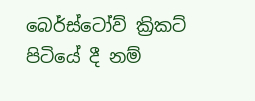බෙර්ස්ටෝව් ක්‍රිකට් පිටියේ දී නම්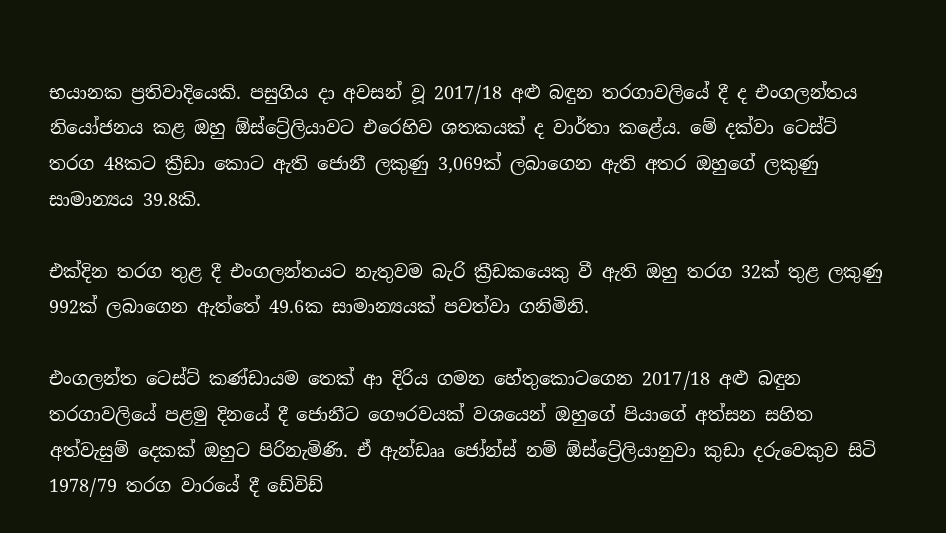භයානක ප්‍රතිවාදියෙකි. පසුගිය දා අවසන් වූ 2017/18 අළු බඳුන තරගාවලියේ දී ද එංගලන්තය නියෝජනය කළ ඔහු ඕස්ට්‍රේලියාවට එරෙහිව ශතකයක් ද වාර්තා කළේය. මේ දක්වා ටෙස්ට් තරග 48කට ක්‍රීඩා කොට ඇති ජොනී ලකුණු 3,069ක් ලබාගෙන ඇති අතර ඔහුගේ ලකුණු සාමාන්‍යය 39.8කි.

එක්දින තරග තුළ දී එංගලන්තයට නැතුවම බැරි ක්‍රීඩකයෙකු වී ඇති ඔහු තරග 32ක් තුළ ලකුණු 992ක් ලබාගෙන ඇත්තේ 49.6ක සාමාන්‍යයක් පවත්වා ගනිමිනි.

එංගලන්ත ටෙස්ට් කණ්ඩායම තෙක් ආ දිරිය ගමන හේතුකොටගෙන 2017/18 අළු බඳුන තරගාවලියේ පළමු දිනයේ දී ජොනීට ගෞරවයක් වශයෙන් ඔහුගේ පියාගේ අත්සන සහිත අත්වැසුම් දෙකක් ඔහුට පිරිනැමිණි. ඒ ඇන්ඩෲ ජෝන්ස් නම් ඕස්ට්‍රේලියානුවා කුඩා දරුවෙකුව සිටි 1978/79 තරග වාරයේ දී ඩේවිඩ්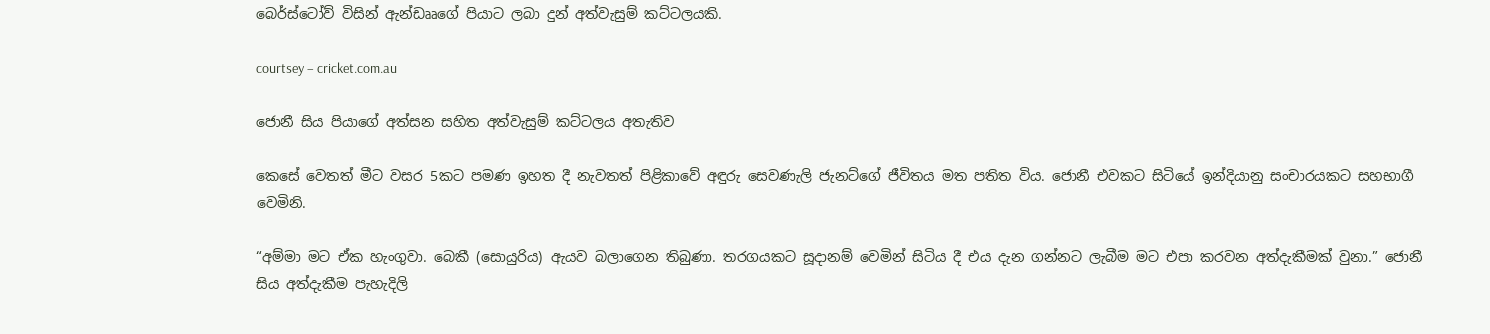බෙර්ස්ටෝව් විසින් ඇන්ඩෲගේ පියාට ලබා දුන් අත්වැසුම් කට්ටලයකි.

courtsey – cricket.com.au

ජොනී සිය පියාගේ අත්සන සහිත අත්වැසුම් කට්ටලය අතැතිව

කෙසේ වෙතත් මීට වසර 5කට පමණ ඉහත දී නැවතත් පිළිකාවේ අඳුරු සෙවණැලි ජැනට්ගේ ජීවිතය මත පතිත විය. ජොනී එවකට සිටියේ ඉන්දියානු සංචාරයකට සහභාගී වෙමිනි.

“අම්මා මට ඒක හැංගුවා. බෙකී (සොයුරිය) ඇයව බලාගෙන තිබුණා. තරගයකට සූදානම් වෙමින් සිටිය දී එය දැන ගන්නට ලැබීම මට එපා කරවන අත්දැකීමක් වුනා.” ජොනී සිය අත්දැකීම පැහැදිලි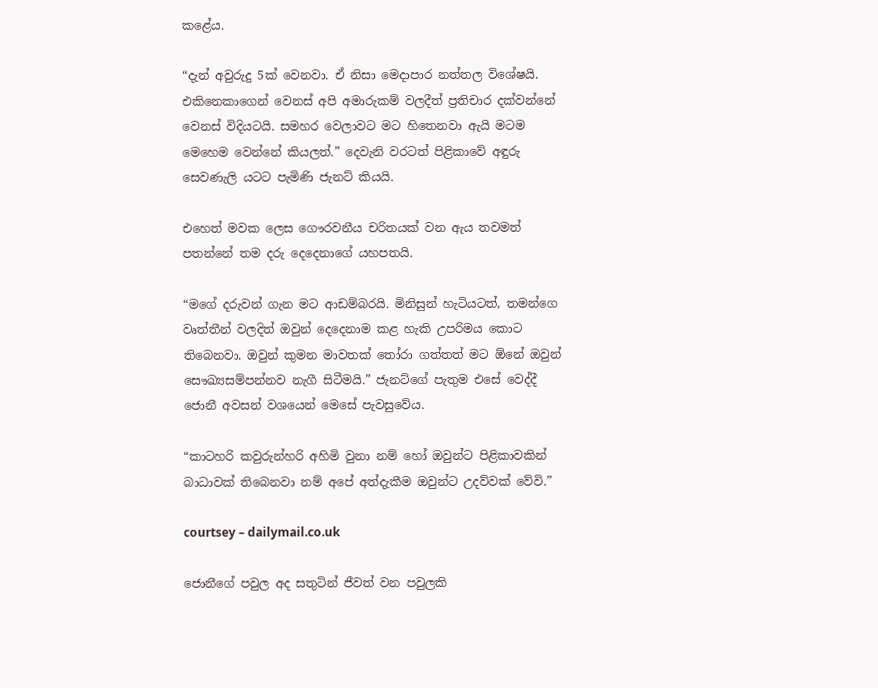කළේය.

“දැන් අවුරුදු 5ක් වෙනවා. ඒ නිසා මෙදාපාර නත්තල විශේෂයි. එකිනෙකාගෙන් වෙනස් අපි අමාරුකම් වලදීත් ප්‍රතිචාර දක්වන්නේ වෙනස් විදියටයි. සමහර වෙලාවට මට හිතෙනවා ඇයි මටම මෙහෙම වෙන්නේ කියලත්.” දෙවැනි වරටත් පිළිකාවේ අඳුරු සෙවණැලි යටට පැමිණි ජැනට් කියයි.

එහෙත් මවක ලෙස ගෞරවනීය චරිතයක් වන ඇය තවමත් පතන්නේ තම දරු දෙදෙනාගේ යහපතයි.

“මගේ දරුවන් ගැන මට ආඩම්බරයි. මිනිසුන් හැටියටත්, තමන්ගෙ වෘත්තීන් වලදිත් ඔවුන් දෙදෙනාම කළ හැකි උපරිමය කොට තිබෙනවා. ඔවුන් කුමන මාවතක් තෝරා ගත්තත් මට ඕනේ ඔවුන් සෞඛ්‍යසම්පන්නව නැගී සිටීමයි.” ජැනට්ගේ පැතුම එසේ වෙද්දී ජොනී අවසන් වශයෙන් මෙසේ පැවසුවේය.

“කාටහරි කවුරුන්හරි අහිමි වුනා නම් හෝ ඔවුන්ට පිළිකාවකින් බාධාවක් තිබෙනවා නම් අපේ අත්දැකීම ඔවුන්ට උදව්වක් වේවි.”

courtsey – dailymail.co.uk

ජොනීගේ පවුල අද සතුටින් ජීවත් වන පවුලකි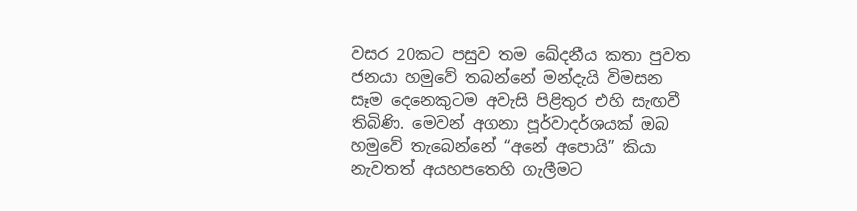වසර 20කට පසුව තම ඛේදනීය කතා පුවත ජනයා හමුවේ තබන්නේ මන්දැයි විමසන සෑම දෙනෙකුටම අවැසි පිළිතුර එහි සැඟවී තිබිණි. මෙවන් අගනා පූර්වාදර්ශයක් ඔබ හමුවේ තැබෙන්නේ “අනේ අපොයි” කියා නැවතත් අයහපතෙහි ගැලීමට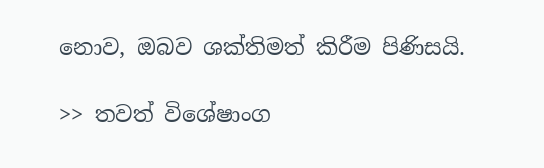නොව, ඔබව ශක්තිමත් කිරීම පිණිසයි.

>> තවත් විශේෂාංග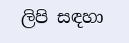ලිපි සඳහා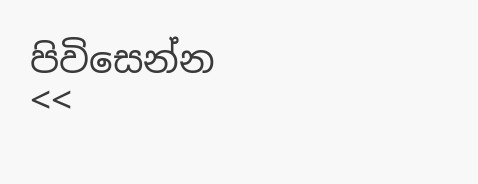පිවිසෙන්න <<